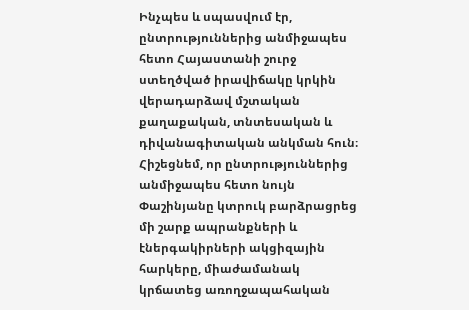Ինչպես և սպասվում էր, ընտրություններից անմիջապես հետո Հայաստանի շուրջ ստեղծված իրավիճակը կրկին վերադարձավ մշտական քաղաքական, տնտեսական և դիվանագիտական անկման հուն։
Հիշեցնեմ, որ ընտրություններից անմիջապես հետո նույն Փաշինյանը կտրուկ բարձրացրեց մի շարք ապրանքների և էներգակիրների ակցիզային հարկերը, միաժամանակ կրճատեց առողջապահական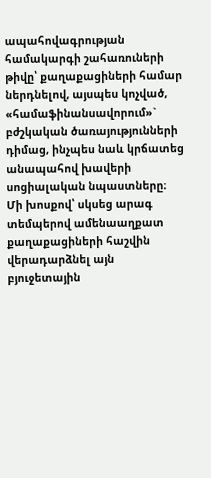ապահովագրության համակարգի շահառուների թիվը՝ քաղաքացիների համար ներդնելով, այսպես կոչված, «համաֆինանսավորում»` բժշկական ծառայությունների դիմաց, ինչպես նաև կրճատեց անապահով խավերի սոցիալական նպաստները։
Մի խոսքով՝ սկսեց արագ տեմպերով ամենաաղքատ քաղաքացիների հաշվին վերադարձնել այն բյուջետային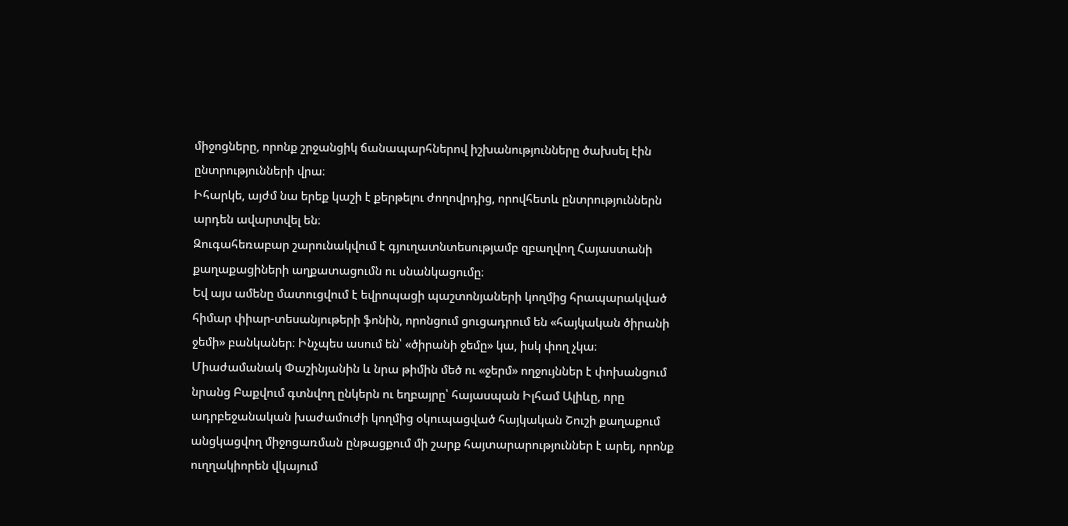միջոցները, որոնք շրջանցիկ ճանապարհներով իշխանությունները ծախսել էին ընտրությունների վրա։
Իհարկե, այժմ նա երեք կաշի է քերթելու ժողովրդից, որովհետև ընտրություններն արդեն ավարտվել են։
Զուգահեռաբար շարունակվում է գյուղատնտեսությամբ զբաղվող Հայաստանի քաղաքացիների աղքատացումն ու սնանկացումը։
Եվ այս ամենը մատուցվում է եվրոպացի պաշտոնյաների կողմից հրապարակված հիմար փիար-տեսանյութերի ֆոնին, որոնցում ցուցադրում են «հայկական ծիրանի ջեմի» բանկաներ։ Ինչպես ասում են՝ «ծիրանի ջեմը» կա, իսկ փող չկա։
Միաժամանակ Փաշինյանին և նրա թիմին մեծ ու «ջերմ» ողջույններ է փոխանցում նրանց Բաքվում գտնվող ընկերն ու եղբայրը՝ հայասպան Իլհամ Ալիևը, որը ադրբեջանական խաժամուժի կողմից օկուպացված հայկական Շուշի քաղաքում անցկացվող միջոցառման ընթացքում մի շարք հայտարարություններ է արել, որոնք ուղղակիորեն վկայում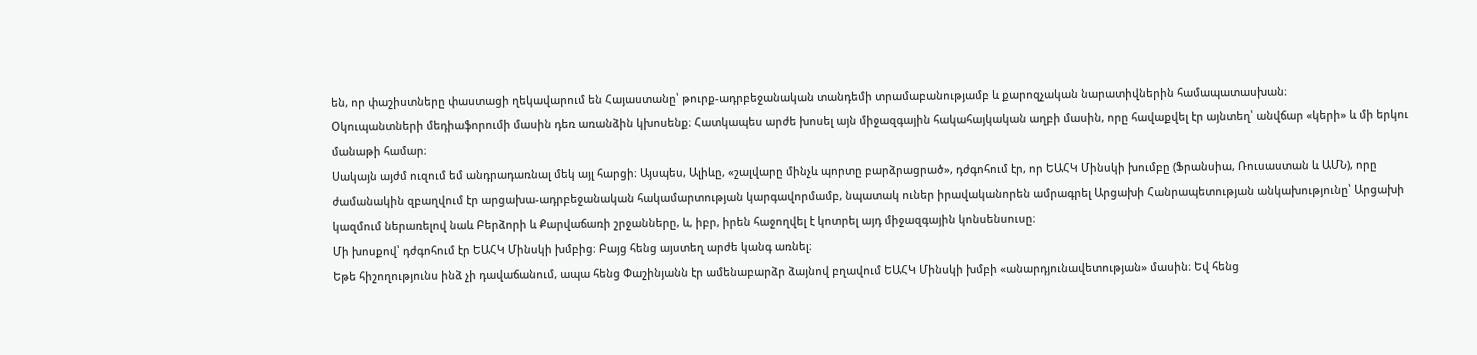են, որ փաշիստները փաստացի ղեկավարում են Հայաստանը՝ թուրք-ադրբեջանական տանդեմի տրամաբանությամբ և քարոզչական նարատիվներին համապատասխան։
Օկուպանտների մեդիաֆորումի մասին դեռ առանձին կխոսենք։ Հատկապես արժե խոսել այն միջազգային հակահայկական աղբի մասին, որը հավաքվել էր այնտեղ՝ անվճար «կերի» և մի երկու մանաթի համար։
Սակայն այժմ ուզում եմ անդրադառնալ մեկ այլ հարցի։ Այսպես, Ալիևը, «շալվարը մինչև պորտը բարձրացրած», դժգոհում էր, որ ԵԱՀԿ Մինսկի խումբը (Ֆրանսիա, Ռուսաստան և ԱՄՆ), որը ժամանակին զբաղվում էր արցախա-ադրբեջանական հակամարտության կարգավորմամբ, նպատակ ուներ իրավականորեն ամրագրել Արցախի Հանրապետության անկախությունը՝ Արցախի կազմում ներառելով նաև Բերձորի և Քարվաճառի շրջանները, և, իբր, իրեն հաջողվել է կոտրել այդ միջազգային կոնսենսուսը։
Մի խոսքով՝ դժգոհում էր ԵԱՀԿ Մինսկի խմբից։ Բայց հենց այստեղ արժե կանգ առնել։
Եթե հիշողությունս ինձ չի դավաճանում, ապա հենց Փաշինյանն էր ամենաբարձր ձայնով բղավում ԵԱՀԿ Մինսկի խմբի «անարդյունավետության» մասին։ Եվ հենց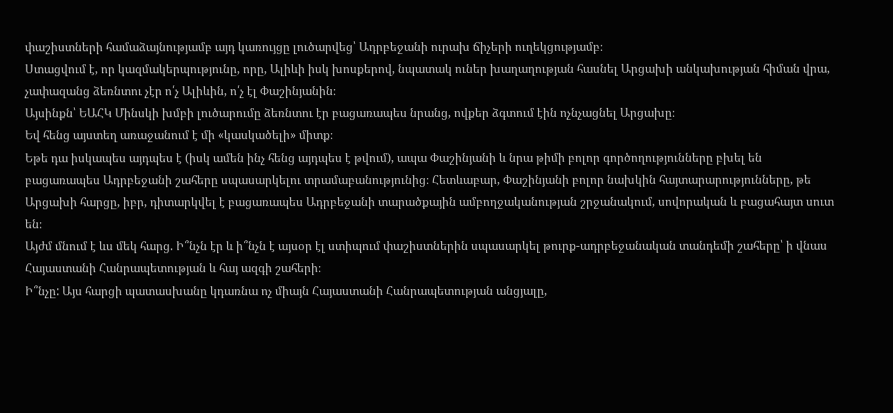փաշիստների համաձայնությամբ այդ կառույցը լուծարվեց՝ Ադրբեջանի ուրախ ճիչերի ուղեկցությամբ։
Ստացվում է, որ կազմակերպությունը, որը, Ալիևի իսկ խոսքերով, նպատակ ուներ խաղաղության հասնել Արցախի անկախության հիման վրա, չափազանց ձեռնտու չէր ո՛չ Ալիևին, ո՛չ էլ Փաշինյանին։
Այսինքն՝ ԵԱՀԿ Մինսկի խմբի լուծարումը ձեռնտու էր բացառապես նրանց, ովքեր ձգտում էին ոչնչացնել Արցախը։
Եվ հենց այստեղ առաջանում է մի «կասկածելի» միտք։
Եթե դա իսկապես այդպես է (իսկ ամեն ինչ հենց այդպես է թվում), ապա Փաշինյանի և նրա թիմի բոլոր գործողությունները բխել են բացառապես Ադրբեջանի շահերը սպասարկելու տրամաբանությունից։ Հետևաբար, Փաշինյանի բոլոր նախկին հայտարարությունները, թե Արցախի հարցը, իբր, դիտարկվել է բացառապես Ադրբեջանի տարածքային ամբողջականության շրջանակում, սովորական և բացահայտ սուտ են։
Այժմ մնում է ևս մեկ հարց. Ի՞նչն էր և ի՞նչն է այսօր էլ ստիպում փաշիստներին սպասարկել թուրք-ադրբեջանական տանդեմի շահերը՝ ի վնաս Հայաստանի Հանրապետության և հայ ազգի շահերի։
Ի՞նչը: Այս հարցի պատասխանը կդառնա ոչ միայն Հայաստանի Հանրապետության անցյալը,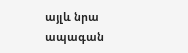այլև նրա ապագան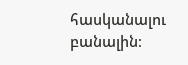հասկանալու բանալին։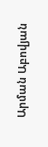Արման Աբովյան